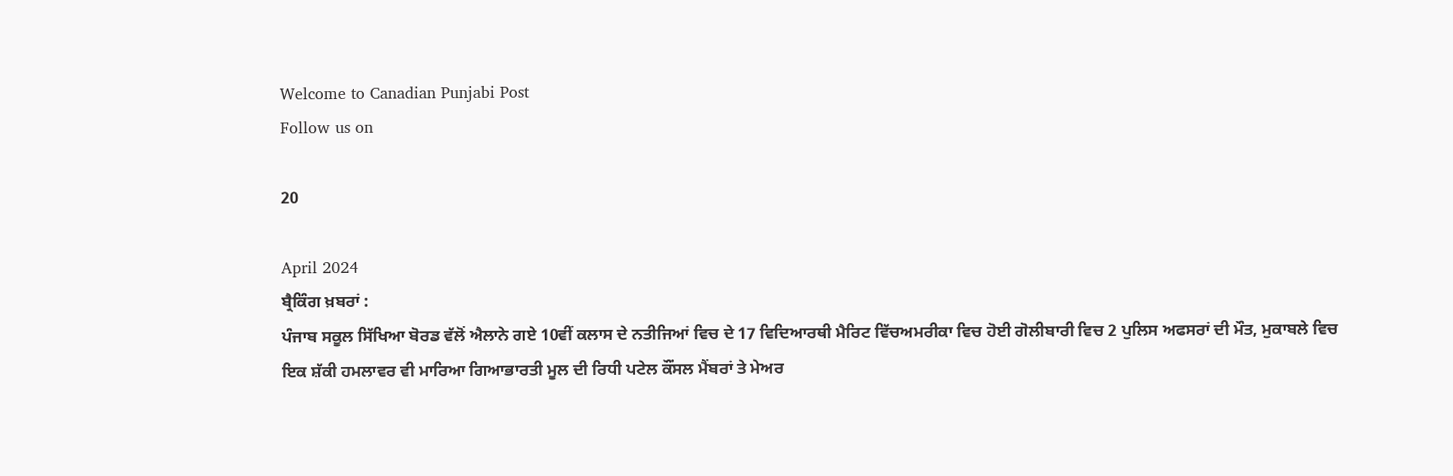Welcome to Canadian Punjabi Post
Follow us on

20

April 2024
ਬ੍ਰੈਕਿੰਗ ਖ਼ਬਰਾਂ :
ਪੰਜਾਬ ਸਕੂਲ ਸਿੱਖਿਆ ਬੋਰਡ ਵੱਲੋਂ ਐਲਾਨੇ ਗਏ 10ਵੀਂ ਕਲਾਸ ਦੇ ਨਤੀਜਿਆਂ ਵਿਚ ਦੇ 17 ਵਿਦਿਆਰਥੀ ਮੈਰਿਟ ਵਿੱਚਅਮਰੀਕਾ ਵਿਚ ਹੋਈ ਗੋਲੀਬਾਰੀ ਵਿਚ 2 ਪੁਲਿਸ ਅਫਸਰਾਂ ਦੀ ਮੌਤ, ਮੁਕਾਬਲੇ ਵਿਚ ਇਕ ਸ਼ੱਕੀ ਹਮਲਾਵਰ ਵੀ ਮਾਰਿਆ ਗਿਆਭਾਰਤੀ ਮੂਲ ਦੀ ਰਿਧੀ ਪਟੇਲ ਕੌਂਸਲ ਮੈਂਬਰਾਂ ਤੇ ਮੇਅਰ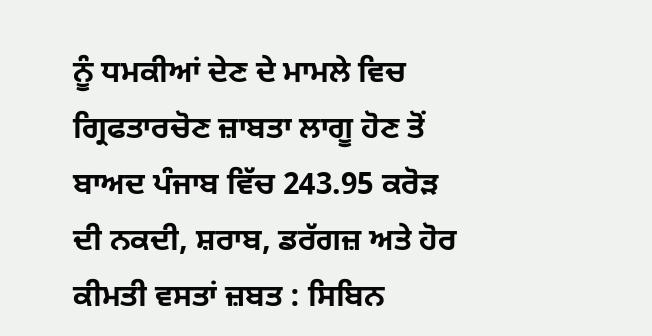ਨੂੰ ਧਮਕੀਆਂ ਦੇਣ ਦੇ ਮਾਮਲੇ ਵਿਚ ਗ੍ਰਿਫਤਾਰਚੋਣ ਜ਼ਾਬਤਾ ਲਾਗੂ ਹੋਣ ਤੋਂ ਬਾਅਦ ਪੰਜਾਬ ਵਿੱਚ 243.95 ਕਰੋੜ ਦੀ ਨਕਦੀ, ਸ਼ਰਾਬ, ਡਰੱਗਜ਼ ਅਤੇ ਹੋਰ ਕੀਮਤੀ ਵਸਤਾਂ ਜ਼ਬਤ : ਸਿਬਿਨ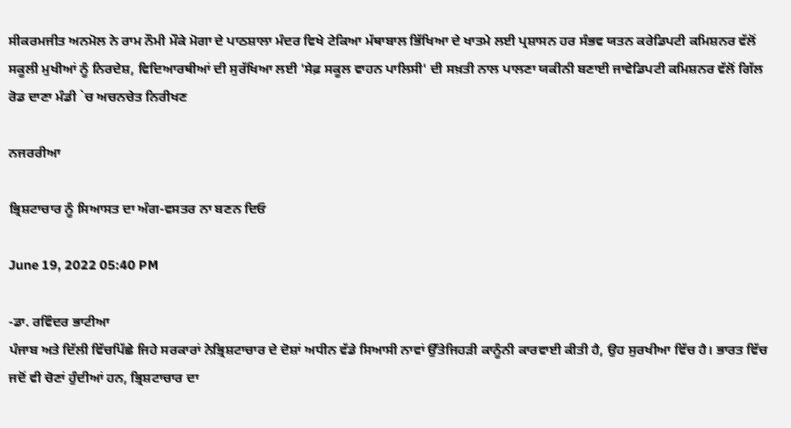ਸੀਕਰਮਜੀਤ ਅਨਮੋਲ ਨੇ ਰਾਮ ਨੌਮੀ ਮੌਕੇ ਮੋਗਾ ਦੇ ਪਾਠਸ਼ਾਲਾ ਮੰਦਰ ਵਿਖੇ ਟੇਕਿਆ ਮੱਥਾਬਾਲ ਭਿੱਖਿਆ ਦੇ ਖਾਤਮੇ ਲਈ ਪ੍ਰਸ਼ਾਸਨ ਹਰ ਸੰਭਵ ਯਤਨ ਕਰੇਡਿਪਟੀ ਕਮਿਸ਼ਨਰ ਵੱਲੋਂ ਸਕੂਲੀ ਮੁਖੀਆਂ ਨੂੰ ਨਿਰਦੇਸ਼, ਵਿਦਿਆਰਥੀਆਂ ਦੀ ਸੁਰੱਖਿਆ ਲਈ 'ਸੇਫ਼ ਸਕੂਲ ਵਾਹਨ ਪਾਲਿਸੀ' ਦੀ ਸਖ਼ਤੀ ਨਾਲ ਪਾਲਣਾ ਯਕੀਨੀ ਬਣਾਈ ਜਾਵੇਡਿਪਟੀ ਕਮਿਸ਼ਨਰ ਵੱਲੋਂ ਗਿੱਲ ਰੋਡ ਦਾਣਾ ਮੰਡੀ `ਚ ਅਚਨਚੇਤ ਨਿਰੀਖਣ

ਨਜਰਰੀਆ

ਭ੍ਰਿਸ਼ਟਾਚਾਰ ਨੂੰ ਸਿਆਸਤ ਦਾ ਅੰਗ-ਵਸਤਰ ਨਾ ਬਣਨ ਦਿਓ

June 19, 2022 05:40 PM

-ਡਾ. ਰਵਿੰਦਰ ਭਾਟੀਆ
ਪੰਜਾਬ ਅਤੇ ਦਿੱਲੀ ਵਿੱਚਪਿੱਛੇ ਜਿਹੇ ਸਰਕਾਰਾਂ ਨੇਭ੍ਰਿਸ਼ਟਾਚਾਰ ਦੇ ਦੋਸ਼ਾਂ ਅਧੀਨ ਵੱਡੇ ਸਿਆਸੀ ਨਾਵਾਂ ਉੱਤੇਜਿਹੜੀ ਕਾਨੂੰਨੀ ਕਾਰਵਾਈ ਕੀਤੀ ਹੈ, ਉਹ ਸੁਰਖੀਆ ਵਿੱਚ ਹੈ। ਭਾਰਤ ਵਿੱਚ ਜਦੋਂ ਵੀ ਚੋਣਾਂ ਹੁੰਦੀਆਂ ਹਨ, ਭ੍ਰਿਸ਼ਟਾਚਾਰ ਦਾ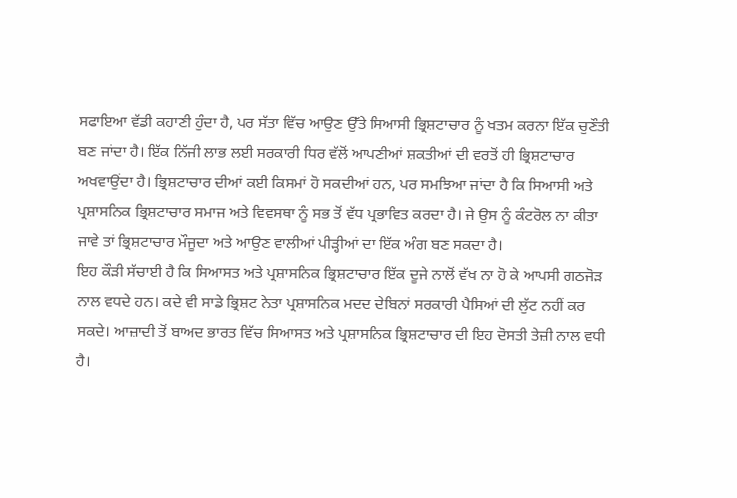ਸਫਾਇਆ ਵੱਡੀ ਕਹਾਣੀ ਹੁੰਦਾ ਹੈ, ਪਰ ਸੱਤਾ ਵਿੱਚ ਆਉਣ ਉੱਤੇ ਸਿਆਸੀ ਭ੍ਰਿਸ਼ਟਾਚਾਰ ਨੂੰ ਖਤਮ ਕਰਨਾ ਇੱਕ ਚੁਣੌਤੀ ਬਣ ਜਾਂਦਾ ਹੈ। ਇੱਕ ਨਿੱਜੀ ਲਾਭ ਲਈ ਸਰਕਾਰੀ ਧਿਰ ਵੱਲੋਂ ਆਪਣੀਆਂ ਸ਼ਕਤੀਆਂ ਦੀ ਵਰਤੋਂ ਹੀ ਭ੍ਰਿਸ਼ਟਾਚਾਰ ਅਖਵਾਉਂਦਾ ਹੈ। ਭ੍ਰਿਸ਼ਟਾਚਾਰ ਦੀਆਂ ਕਈ ਕਿਸਮਾਂ ਹੋ ਸਕਦੀਆਂ ਹਨ, ਪਰ ਸਮਝਿਆ ਜਾਂਦਾ ਹੈ ਕਿ ਸਿਆਸੀ ਅਤੇ ਪ੍ਰਸ਼ਾਸਨਿਕ ਭ੍ਰਿਸ਼ਟਾਚਾਰ ਸਮਾਜ ਅਤੇ ਵਿਵਸਥਾ ਨੂੰ ਸਭ ਤੋਂ ਵੱਧ ਪ੍ਰਭਾਵਿਤ ਕਰਦਾ ਹੈ। ਜੇ ਉਸ ਨੂੰ ਕੰਟਰੋਲ ਨਾ ਕੀਤਾ ਜਾਵੇ ਤਾਂ ਭ੍ਰਿਸ਼ਟਾਚਾਰ ਮੌਜੂਦਾ ਅਤੇ ਆਉਣ ਵਾਲੀਆਂ ਪੀੜ੍ਹੀਆਂ ਦਾ ਇੱਕ ਅੰਗ ਬਣ ਸਕਦਾ ਹੈ।
ਇਹ ਕੌੜੀ ਸੱਚਾਈ ਹੈ ਕਿ ਸਿਆਸਤ ਅਤੇ ਪ੍ਰਸ਼ਾਸਨਿਕ ਭ੍ਰਿਸ਼ਟਾਚਾਰ ਇੱਕ ਦੂਜੇ ਨਾਲੋਂ ਵੱਖ ਨਾ ਹੋ ਕੇ ਆਪਸੀ ਗਠਜੋੜ ਨਾਲ ਵਧਦੇ ਹਨ। ਕਦੇ ਵੀ ਸਾਡੇ ਭ੍ਰਿਸ਼ਟ ਨੇਤਾ ਪ੍ਰਸ਼ਾਸਨਿਕ ਮਦਦ ਦੇਬਿਨਾਂ ਸਰਕਾਰੀ ਪੈਸਿਆਂ ਦੀ ਲੁੱਟ ਨਹੀਂ ਕਰ ਸਕਦੇ। ਆਜ਼ਾਦੀ ਤੋਂ ਬਾਅਦ ਭਾਰਤ ਵਿੱਚ ਸਿਆਸਤ ਅਤੇ ਪ੍ਰਸ਼ਾਸਨਿਕ ਭ੍ਰਿਸ਼ਟਾਚਾਰ ਦੀ ਇਹ ਦੋਸਤੀ ਤੇਜ਼ੀ ਨਾਲ ਵਧੀ ਹੈ।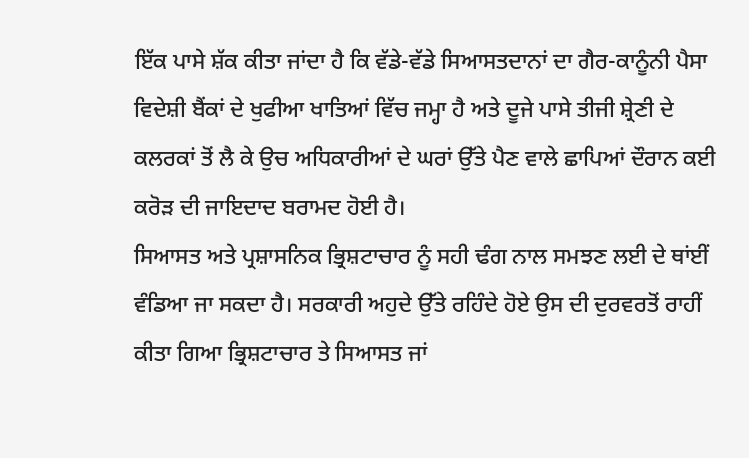ਇੱਕ ਪਾਸੇ ਸ਼ੱਕ ਕੀਤਾ ਜਾਂਦਾ ਹੈ ਕਿ ਵੱਡੇ-ਵੱਡੇ ਸਿਆਸਤਦਾਨਾਂ ਦਾ ਗੈਰ-ਕਾਨੂੰਨੀ ਪੈਸਾ ਵਿਦੇਸ਼ੀ ਬੈਂਕਾਂ ਦੇ ਖੁਫੀਆ ਖਾਤਿਆਂ ਵਿੱਚ ਜਮ੍ਹਾ ਹੈ ਅਤੇ ਦੂਜੇ ਪਾਸੇ ਤੀਜੀ ਸ਼੍ਰੇਣੀ ਦੇ ਕਲਰਕਾਂ ਤੋਂ ਲੈ ਕੇ ਉਚ ਅਧਿਕਾਰੀਆਂ ਦੇ ਘਰਾਂ ਉੱਤੇ ਪੈਣ ਵਾਲੇ ਛਾਪਿਆਂ ਦੌਰਾਨ ਕਈ ਕਰੋੜ ਦੀ ਜਾਇਦਾਦ ਬਰਾਮਦ ਹੋਈ ਹੈ।
ਸਿਆਸਤ ਅਤੇ ਪ੍ਰਸ਼ਾਸਨਿਕ ਭ੍ਰਿਸ਼ਟਾਚਾਰ ਨੂੰ ਸਹੀ ਢੰਗ ਨਾਲ ਸਮਝਣ ਲਈ ਦੇ ਥਾਂਈਂ ਵੰਡਿਆ ਜਾ ਸਕਦਾ ਹੈ। ਸਰਕਾਰੀ ਅਹੁਦੇ ਉੱਤੇ ਰਹਿੰਦੇ ਹੋਏ ਉਸ ਦੀ ਦੁਰਵਰਤੋਂ ਰਾਹੀਂ ਕੀਤਾ ਗਿਆ ਭ੍ਰਿਸ਼ਟਾਚਾਰ ਤੇ ਸਿਆਸਤ ਜਾਂ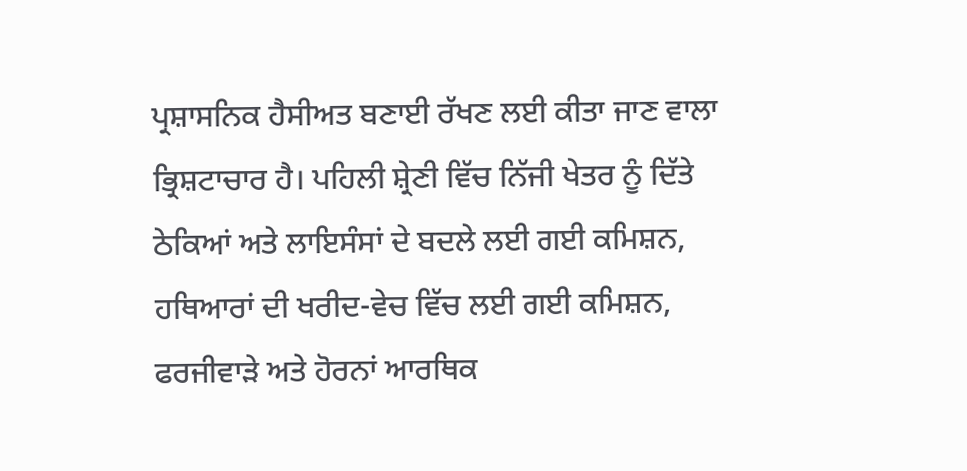ਪ੍ਰਸ਼ਾਸਨਿਕ ਹੈਸੀਅਤ ਬਣਾਈ ਰੱਖਣ ਲਈ ਕੀਤਾ ਜਾਣ ਵਾਲਾ ਭ੍ਰਿਸ਼ਟਾਚਾਰ ਹੈ। ਪਹਿਲੀ ਸ਼੍ਰੇਣੀ ਵਿੱਚ ਨਿੱਜੀ ਖੇਤਰ ਨੂੰ ਦਿੱਤੇ ਠੇਕਿਆਂ ਅਤੇ ਲਾਇਸੰਸਾਂ ਦੇ ਬਦਲੇ ਲਈ ਗਈ ਕਮਿਸ਼ਨ, ਹਥਿਆਰਾਂ ਦੀ ਖਰੀਦ-ਵੇਚ ਵਿੱਚ ਲਈ ਗਈ ਕਮਿਸ਼ਨ, ਫਰਜੀਵਾੜੇ ਅਤੇ ਹੋਰਨਾਂ ਆਰਥਿਕ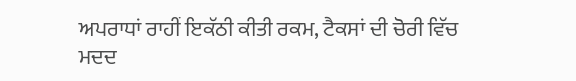ਅਪਰਾਧਾਂ ਰਾਹੀਂ ਇਕੱਠੀ ਕੀਤੀ ਰਕਮ, ਟੈਕਸਾਂ ਦੀ ਚੋਰੀ ਵਿੱਚ ਮਦਦ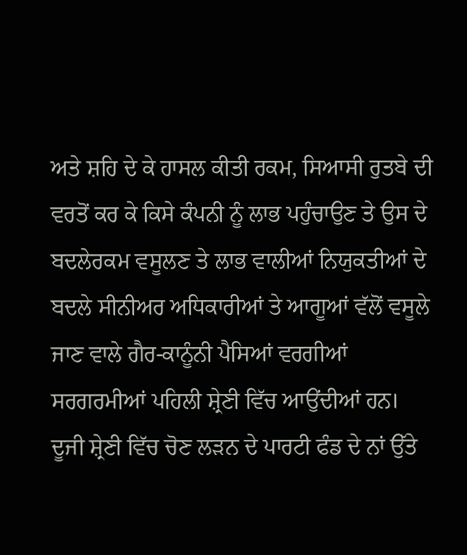ਅਤੇ ਸ਼ਹਿ ਦੇ ਕੇ ਹਾਸਲ ਕੀਤੀ ਰਕਮ, ਸਿਆਸੀ ਰੁਤਬੇ ਦੀ ਵਰਤੋਂ ਕਰ ਕੇ ਕਿਸੇ ਕੰਪਨੀ ਨੂੰ ਲਾਭ ਪਹੁੰਚਾਉਣ ਤੇ ਉਸ ਦੇ ਬਦਲੇਰਕਮ ਵਸੂਲਣ ਤੇ ਲਾਭ ਵਾਲੀਆਂ ਨਿਯੁਕਤੀਆਂ ਦੇ ਬਦਲੇ ਸੀਨੀਅਰ ਅਧਿਕਾਰੀਆਂ ਤੇ ਆਗੂਆਂ ਵੱਲੋਂ ਵਸੂਲੇ ਜਾਣ ਵਾਲੇ ਗੈਰ-ਕਾਨੂੰਨੀ ਪੈਸਿਆਂ ਵਰਗੀਆਂ ਸਰਗਰਮੀਆਂ ਪਹਿਲੀ ਸ਼੍ਰੇਣੀ ਵਿੱਚ ਆਉਂਦੀਆਂ ਹਨ।
ਦੂਜੀ ਸ਼੍ਰੇਣੀ ਵਿੱਚ ਚੋਣ ਲੜਨ ਦੇ ਪਾਰਟੀ ਫੰਡ ਦੇ ਨਾਂ ਉੱਤੇ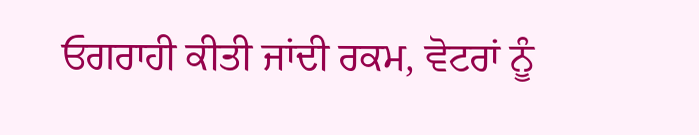ਓਗਰਾਹੀ ਕੀਤੀ ਜਾਂਦੀ ਰਕਮ, ਵੋਟਰਾਂ ਨੂੰ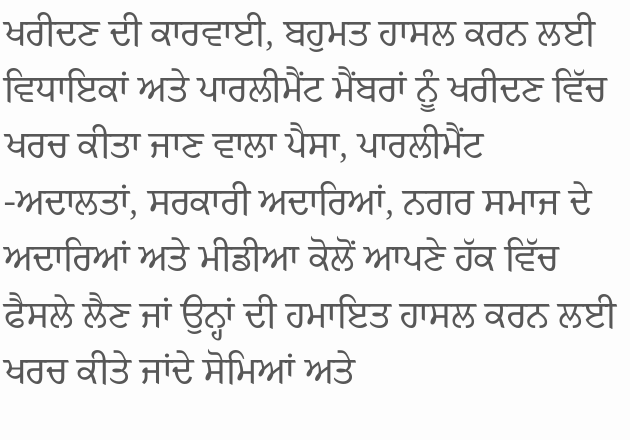ਖਰੀਦਣ ਦੀ ਕਾਰਵਾਈ, ਬਹੁਮਤ ਹਾਸਲ ਕਰਨ ਲਈ ਵਿਧਾਇਕਾਂ ਅਤੇ ਪਾਰਲੀਮੈਂਟ ਮੈਂਬਰਾਂ ਨੂੰ ਖਰੀਦਣ ਵਿੱਚ ਖਰਚ ਕੀਤਾ ਜਾਣ ਵਾਲਾ ਪੈਸਾ, ਪਾਰਲੀਮੈਂਟ -ਅਦਾਲਤਾਂ, ਸਰਕਾਰੀ ਅਦਾਰਿਆਂ, ਨਗਰ ਸਮਾਜ ਦੇ ਅਦਾਰਿਆਂ ਅਤੇ ਮੀਡੀਆ ਕੋਲੋਂ ਆਪਣੇ ਹੱਕ ਵਿੱਚ ਫੈਸਲੇ ਲੈਣ ਜਾਂ ਉਨ੍ਹਾਂ ਦੀ ਹਮਾਇਤ ਹਾਸਲ ਕਰਨ ਲਈ ਖਰਚ ਕੀਤੇ ਜਾਂਦੇ ਸੋਮਿਆਂ ਅਤੇ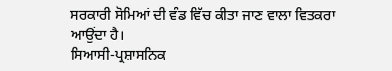ਸਰਕਾਰੀ ਸੋਮਿਆਂ ਦੀ ਵੰਡ ਵਿੱਚ ਕੀਤਾ ਜਾਣ ਵਾਲਾ ਵਿਤਕਰਾ ਆਉਂਦਾ ਹੈ।
ਸਿਆਸੀ-ਪ੍ਰਸ਼ਾਸਨਿਕ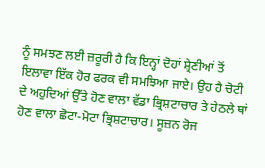ਨੂੰ ਸਮਝਣ ਲਈ ਜ਼ਰੂਰੀ ਹੈ ਕਿ ਇਨ੍ਹਾਂ ਦੋਹਾਂ ਸ਼੍ਰੇਣੀਆਂ ਤੋਂ ਇਲਾਵਾ ਇੱਕ ਹੋਰ ਫਰਕ ਵੀ ਸਮਝਿਆ ਜਾਏ। ਉਹ ਹੈ ਚੋਟੀ ਦੇ ਅਹੁਦਿਆਂ ਉੱਤੇ ਹੋਣ ਵਾਲਾ ਵੱਡਾ ਭ੍ਰਿਸ਼ਟਾਚਾਰ ਤੇ ਹੇਠਲੇ ਥਾਂ ਹੋਣ ਵਾਲਾ ਛੋਟਾ-ਮੋਟਾ ਭ੍ਰਿਸ਼ਟਾਚਾਰ। ਸੂਜ਼ਨ ਰੋਜ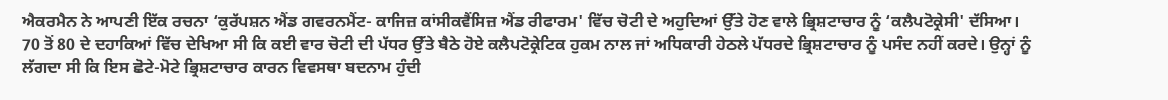ਐਕਰਮੈਨ ਨੇ ਆਪਣੀ ਇੱਕ ਰਚਨਾ ‘ਕੁਰੱਪਸ਼ਨ ਐਂਡ ਗਵਰਨਮੈਂਟ- ਕਾਜਿਜ਼ ਕਾਂਸੀਕਵੈਂਸਿਜ਼ ਐਂਡ ਰੀਫਾਰਮ' ਵਿੱਚ ਚੋਟੀ ਦੇ ਅਹੁਦਿਆਂ ਉੱਤੇ ਹੋਣ ਵਾਲੇ ਭ੍ਰਿਸ਼ਟਾਚਾਰ ਨੂੰ ‘ਕਲੈਪਟੋਕ੍ਰੇਸੀ' ਦੱਸਿਆ।
70 ਤੋਂ 80 ਦੇ ਦਹਾਕਿਆਂ ਵਿੱਚ ਦੇਖਿਆ ਸੀ ਕਿ ਕਈ ਵਾਰ ਚੋਟੀ ਦੀ ਪੱਧਰ ਉੱਤੇ ਬੈਠੇ ਹੋਏ ਕਲੈਪਟੋਕ੍ਰੇਟਿਕ ਹੁਕਮ ਨਾਲ ਜਾਂ ਅਧਿਕਾਰੀ ਹੇਠਲੇ ਪੱਧਰਦੇ ਭ੍ਰਿਸ਼ਟਾਚਾਰ ਨੂੰ ਪਸੰਦ ਨਹੀਂ ਕਰਦੇ। ਉਨ੍ਹਾਂ ਨੂੰ ਲੱਗਦਾ ਸੀ ਕਿ ਇਸ ਛੋਟੇ-ਮੋਟੇ ਭ੍ਰਿਸ਼ਟਾਚਾਰ ਕਾਰਨ ਵਿਵਸਥਾ ਬਦਨਾਮ ਹੁੰਦੀ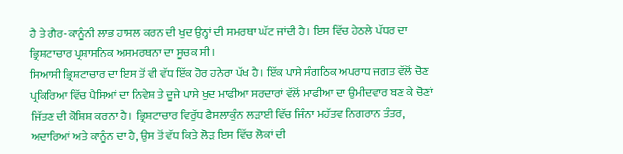ਹੈ ਤੇ ਗੈਰ-ਕਾਨੂੰਨੀ ਲਾਭ ਹਾਸਲ ਕਰਨ ਦੀ ਖੁਦ ਉਨ੍ਹਾਂ ਦੀ ਸਮਰਥਾ ਘੱਟ ਜਾਂਦੀ ਹੈ। ਇਸ ਵਿੱਚ ਹੇਠਲੇ ਪੱਧਰ ਦਾ ਭ੍ਰਿਸ਼ਟਾਚਾਰ ਪ੍ਰਸ਼ਾਸਨਿਕ ਅਸਮਰਥਨਾ ਦਾ ਸੂਚਕ ਸੀ।
ਸਿਆਸੀ ਭ੍ਰਿਸ਼ਟਾਚਾਰ ਦਾ ਇਸ ਤੋਂ ਵੀ ਵੱਧ ਇੱਕ ਹੋਰ ਹਨੇਰਾ ਪੱਖ ਹੈ। ਇੱਕ ਪਾਸੇ ਸੰਗਠਿਕ ਅਪਰਾਧ ਜਗਤ ਵੱਲੋਂ ਚੋਣ ਪ੍ਰਕਿਰਿਆ ਵਿੱਚ ਪੈਸਿਆਂ ਦਾ ਨਿਵੇਸ਼ ਤੇ ਦੂਜੇ ਪਾਸੇ ਖੁਦ ਮਾਫੀਆ ਸਰਦਾਰਾਂ ਵੱਲੋਂ ਮਾਫੀਆ ਦਾ ਉਮੀਦਵਾਰ ਬਣ ਕੇ ਚੋਣਾਂ ਜਿੱਤਣ ਦੀ ਕੋਸ਼ਿਸ਼ ਕਰਨਾ ਹੈ। ਭ੍ਰਿਸ਼ਟਾਚਾਰ ਵਿਰੁੱਧ ਫੈਸਲਾਕੁੰਨ ਲੜਾਈ ਵਿੱਚ ਜਿੰਨਾ ਮਹੱਤਵ ਨਿਗਰਾਨ ਤੰਤਰ, ਅਦਾਰਿਆਂ ਅਤੇ ਕਾਨੂੰਨ ਦਾ ਹੈ, ਉਸ ਤੋਂ ਵੱਧ ਕਿਤੇ ਲੋੜ ਇਸ ਵਿੱਚ ਲੋਕਾਂ ਦੀ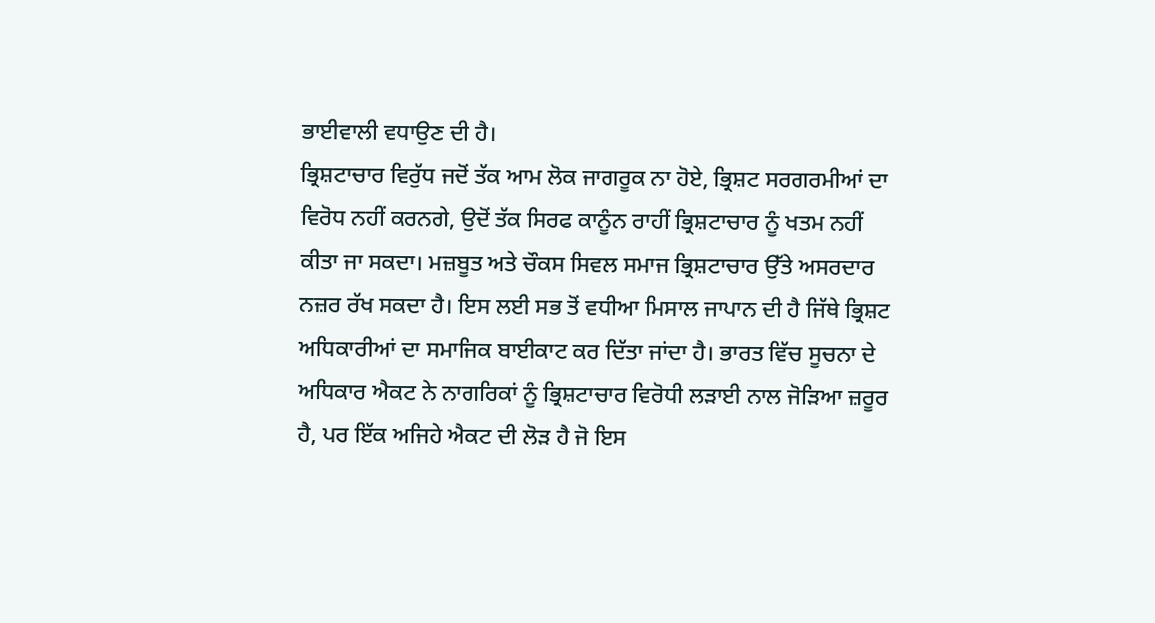ਭਾਈਵਾਲੀ ਵਧਾਉਣ ਦੀ ਹੈ।
ਭ੍ਰਿਸ਼ਟਾਚਾਰ ਵਿਰੁੱਧ ਜਦੋਂ ਤੱਕ ਆਮ ਲੋਕ ਜਾਗਰੂਕ ਨਾ ਹੋਏ, ਭ੍ਰਿਸ਼ਟ ਸਰਗਰਮੀਆਂ ਦਾ ਵਿਰੋਧ ਨਹੀਂ ਕਰਨਗੇ, ਉਦੋਂ ਤੱਕ ਸਿਰਫ ਕਾਨੂੰਨ ਰਾਹੀਂ ਭ੍ਰਿਸ਼ਟਾਚਾਰ ਨੂੰ ਖਤਮ ਨਹੀਂ ਕੀਤਾ ਜਾ ਸਕਦਾ। ਮਜ਼ਬੂਤ ਅਤੇ ਚੌਕਸ ਸਿਵਲ ਸਮਾਜ ਭ੍ਰਿਸ਼ਟਾਚਾਰ ਉੱਤੇ ਅਸਰਦਾਰ ਨਜ਼ਰ ਰੱਖ ਸਕਦਾ ਹੈ। ਇਸ ਲਈ ਸਭ ਤੋਂ ਵਧੀਆ ਮਿਸਾਲ ਜਾਪਾਨ ਦੀ ਹੈ ਜਿੱਥੇ ਭ੍ਰਿਸ਼ਟ ਅਧਿਕਾਰੀਆਂ ਦਾ ਸਮਾਜਿਕ ਬਾਈਕਾਟ ਕਰ ਦਿੱਤਾ ਜਾਂਦਾ ਹੈ। ਭਾਰਤ ਵਿੱਚ ਸੂਚਨਾ ਦੇ ਅਧਿਕਾਰ ਐਕਟ ਨੇ ਨਾਗਰਿਕਾਂ ਨੂੰ ਭ੍ਰਿਸ਼ਟਾਚਾਰ ਵਿਰੋਧੀ ਲੜਾਈ ਨਾਲ ਜੋੜਿਆ ਜ਼ਰੂਰ ਹੈ, ਪਰ ਇੱਕ ਅਜਿਹੇ ਐਕਟ ਦੀ ਲੋੜ ਹੈ ਜੋ ਇਸ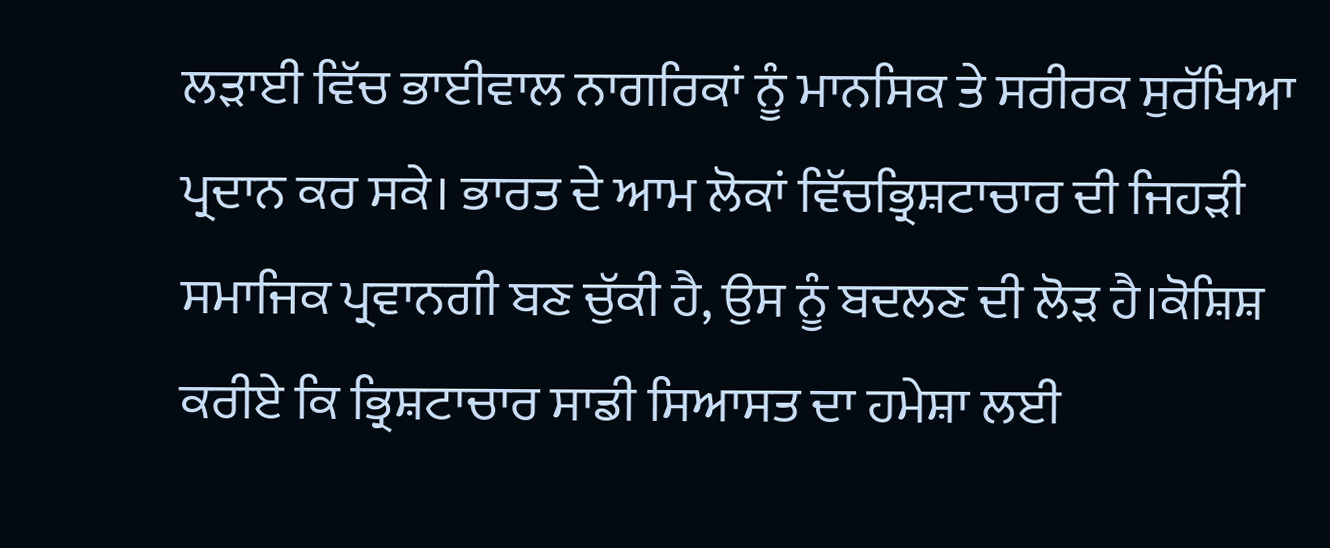ਲੜਾਈ ਵਿੱਚ ਭਾਈਵਾਲ ਨਾਗਰਿਕਾਂ ਨੂੰ ਮਾਨਸਿਕ ਤੇ ਸਰੀਰਕ ਸੁਰੱਖਿਆ ਪ੍ਰਦਾਨ ਕਰ ਸਕੇ। ਭਾਰਤ ਦੇ ਆਮ ਲੋਕਾਂ ਵਿੱਚਭ੍ਰਿਸ਼ਟਾਚਾਰ ਦੀ ਜਿਹੜੀ ਸਮਾਜਿਕ ਪ੍ਰਵਾਨਗੀ ਬਣ ਚੁੱਕੀ ਹੈ, ਉਸ ਨੂੰ ਬਦਲਣ ਦੀ ਲੋੜ ਹੈ।ਕੋਸ਼ਿਸ਼ ਕਰੀਏ ਕਿ ਭ੍ਰਿਸ਼ਟਾਚਾਰ ਸਾਡੀ ਸਿਆਸਤ ਦਾ ਹਮੇਸ਼ਾ ਲਈ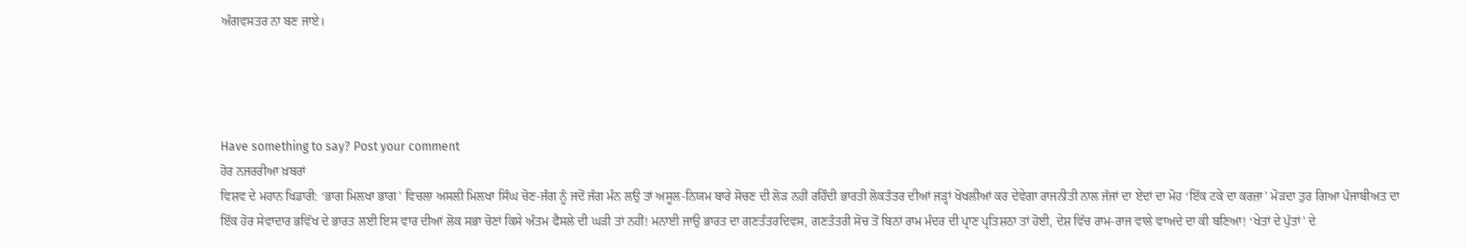ਅੰਗਵਸਤਰ ਨਾ ਬਣ ਜਾਏ।




Have something to say? Post your comment
ਹੋਰ ਨਜਰਰੀਆ ਖ਼ਬਰਾਂ
ਵਿਸ਼ਵ ਦੇ ਮਹਾਨ ਖਿਡਾਰੀ: ‘ਭਾਗ ਮਿਲਖਾ ਭਾਗ’ ਵਿਚਲਾ ਅਸਲੀ ਮਿਲਖਾ ਸਿੰਘ ਚੋਣ-ਜੰਗ ਨੂੰ ਜਦੋਂ ਜੰਗ ਮੰਨ ਲਉ ਤਾਂ ਅਸੂਲ-ਨਿਯਮ ਬਾਰੇ ਸੋਚਣ ਦੀ ਲੋੜ ਨਹੀਂ ਰਹਿੰਦੀ ਭਾਰਤੀ ਲੋਕਤੰਤਰ ਦੀਆਂ ਜੜ੍ਹਾਂ ਖੋਖਲੀਆਂ ਕਰ ਦੇਵੇਗਾ ਰਾਜਨੀਤੀ ਨਾਲ ਜੱਜਾਂ ਦਾ ਏਦਾਂ ਦਾ ਮੋਹ ‘ਇੱਕ ਟਕੇ ਦਾ ਕਰਜ਼ਾ’ ਮੋੜਦਾ ਤੁਰ ਗਿਆ ਪੰਜਾਬੀਅਤ ਦਾ ਇੱਕ ਹੋਰ ਸੇਵਾਦਾਰ ਭਵਿੱਖ ਦੇ ਭਾਰਤ ਲਈ ਇਸ ਵਾਰ ਦੀਆਂ ਲੋਕ ਸਭਾ ਚੋਣਾਂ ਕਿਸੇ ਅੰਤਮ ਫੈਸਲੇ ਦੀ ਘੜੀ ਤਾਂ ਨਹੀਂ! ਮਨਾਈ ਜਾਉ ਭਾਰਤ ਦਾ ਗਣਤੰਤਰਦਿਵਸ, ਗਣਤੰਤਰੀ ਸੋਚ ਤੋਂ ਬਿਨਾਂ ਰਾਮ ਮੰਦਰ ਦੀ ਪ੍ਰਾਣ ਪ੍ਰਤਿਸ਼ਠਾ ਤਾਂ ਹੋਈ, ਦੇਸ਼ ਵਿੱਚ ਰਾਮ-ਰਾਜ ਵਾਲੇ ਵਾਅਦੇ ਦਾ ਕੀ ਬਣਿਆ! ‘ਖੇਤਾਂ ਦੇ ਪੁੱਤਾਂ’ ਦੇ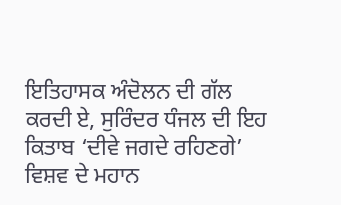ਇਤਿਹਾਸਕ ਅੰਦੋਲਨ ਦੀ ਗੱਲ ਕਰਦੀ ਏ, ਸੁਰਿੰਦਰ ਧੰਜਲ ਦੀ ਇਹ ਕਿਤਾਬ ‘ਦੀਵੇ ਜਗਦੇ ਰਹਿਣਗੇ’ ਵਿਸ਼ਵ ਦੇ ਮਹਾਨ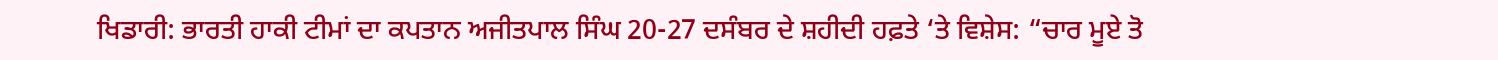ਖਿਡਾਰੀ: ਭਾਰਤੀ ਹਾਕੀ ਟੀਮਾਂ ਦਾ ਕਪਤਾਨ ਅਜੀਤਪਾਲ ਸਿੰਘ 20-27 ਦਸੰਬਰ ਦੇ ਸ਼ਹੀਦੀ ਹਫ਼ਤੇ ‘ਤੇ ਵਿਸ਼ੇਸ: “ਚਾਰ ਮੂਏ ਤੋ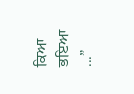ਕਿਆ ਭਇਆ ...”